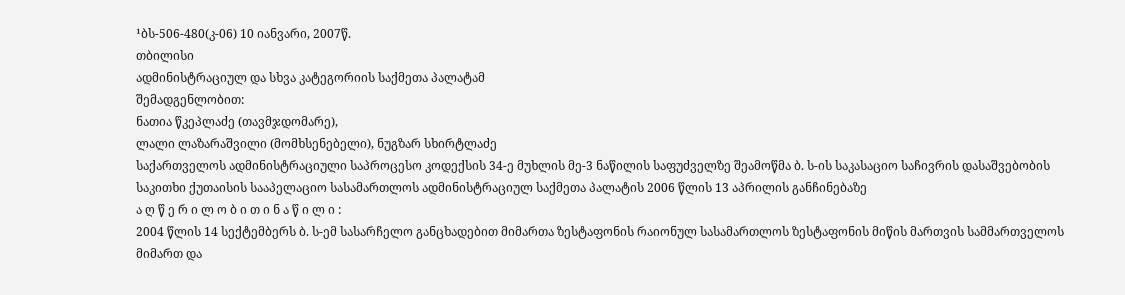¹ბს-506-480(კ-06) 10 იანვარი, 2007წ.
თბილისი
ადმინისტრაციულ და სხვა კატეგორიის საქმეთა პალატამ
შემადგენლობით:
ნათია წკეპლაძე (თავმჯდომარე),
ლალი ლაზარაშვილი (მომხსენებელი), ნუგზარ სხირტლაძე
საქართველოს ადმინისტრაციული საპროცესო კოდექსის 34-ე მუხლის მე-3 ნაწილის საფუძველზე შეამოწმა ბ. ს-ის საკასაციო საჩივრის დასაშვებობის საკითხი ქუთაისის სააპელაციო სასამართლოს ადმინისტრაციულ საქმეთა პალატის 2006 წლის 13 აპრილის განჩინებაზე
ა ღ წ ე რ ი ლ ო ბ ი თ ი ნ ა წ ი ლ ი :
2004 წლის 14 სექტემბერს ბ. ს-ემ სასარჩელო განცხადებით მიმართა ზესტაფონის რაიონულ სასამართლოს ზესტაფონის მიწის მართვის სამმართველოს მიმართ და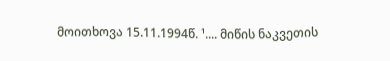მოითხოვა 15.11.1994წ. ¹.... მიწის ნაკვეთის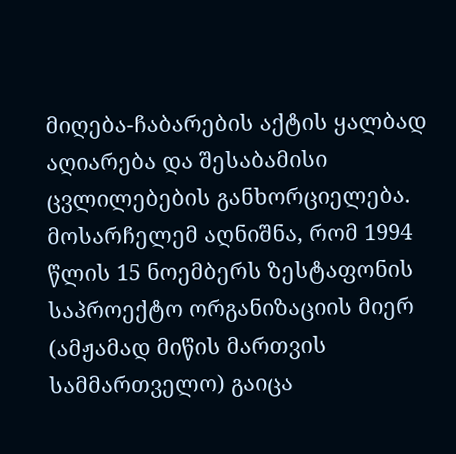მიღება-ჩაბარების აქტის ყალბად აღიარება და შესაბამისი ცვლილებების განხორციელება.
მოსარჩელემ აღნიშნა, რომ 1994 წლის 15 ნოემბერს ზესტაფონის საპროექტო ორგანიზაციის მიერ (ამჟამად მიწის მართვის სამმართველო) გაიცა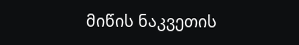მიწის ნაკვეთის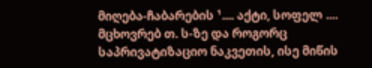მიღება-ჩაბარების ¹.... აქტი, სოფელ .... მცხოვრებ თ. ს-ზე და როგორც საპრივატიზაციო ნაკვეთის, ისე მიწის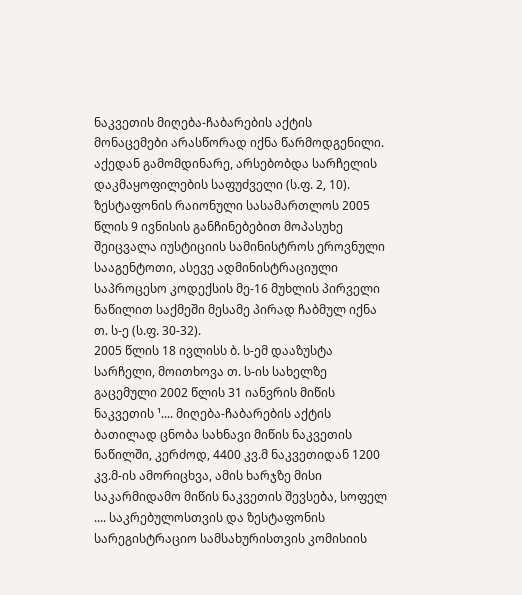ნაკვეთის მიღება-ჩაბარების აქტის მონაცემები არასწორად იქნა წარმოდგენილი. აქედან გამომდინარე, არსებობდა სარჩელის დაკმაყოფილების საფუძველი (ს.ფ. 2, 10).
ზესტაფონის რაიონული სასამართლოს 2005 წლის 9 ივნისის განჩინებებით მოპასუხე შეიცვალა იუსტიციის სამინისტროს ეროვნული სააგენტოთი, ასევე ადმინისტრაციული საპროცესო კოდექსის მე-16 მუხლის პირველი ნაწილით საქმეში მესამე პირად ჩაბმულ იქნა თ. ს-ე (ს.ფ. 30-32).
2005 წლის 18 ივლისს ბ. ს-ემ დააზუსტა სარჩელი, მოითხოვა თ. ს-ის სახელზე გაცემული 2002 წლის 31 იანვრის მიწის ნაკვეთის ¹.... მიღება-ჩაბარების აქტის ბათილად ცნობა სახნავი მიწის ნაკვეთის ნაწილში, კერძოდ, 4400 კვ.მ ნაკვეთიდან 1200 კვ.მ-ის ამორიცხვა, ამის ხარჯზე მისი საკარმიდამო მიწის ნაკვეთის შევსება, სოფელ .... საკრებულოსთვის და ზესტაფონის სარეგისტრაციო სამსახურისთვის კომისიის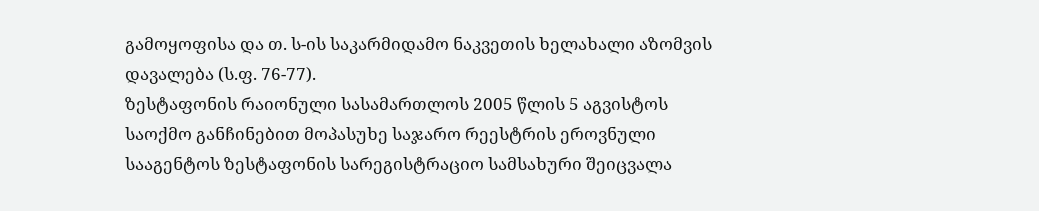გამოყოფისა და თ. ს-ის საკარმიდამო ნაკვეთის ხელახალი აზომვის დავალება (ს.ფ. 76-77).
ზესტაფონის რაიონული სასამართლოს 2005 წლის 5 აგვისტოს საოქმო განჩინებით მოპასუხე საჯარო რეესტრის ეროვნული სააგენტოს ზესტაფონის სარეგისტრაციო სამსახური შეიცვალა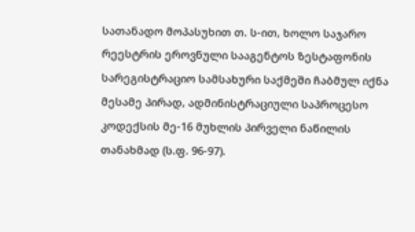სათანადო მოპასუხით თ. ს-ით, ხოლო საჯარო რეესტრის ეროვნული სააგენტოს ზესტაფონის სარეგისტრაციო სამსახური საქმეში ჩაბმულ იქნა მესამე პირად, ადმინისტრაციული საპროცესო კოდექსის მე-16 მუხლის პირველი ნაწილის თანახმად (ს.ფ. 96-97).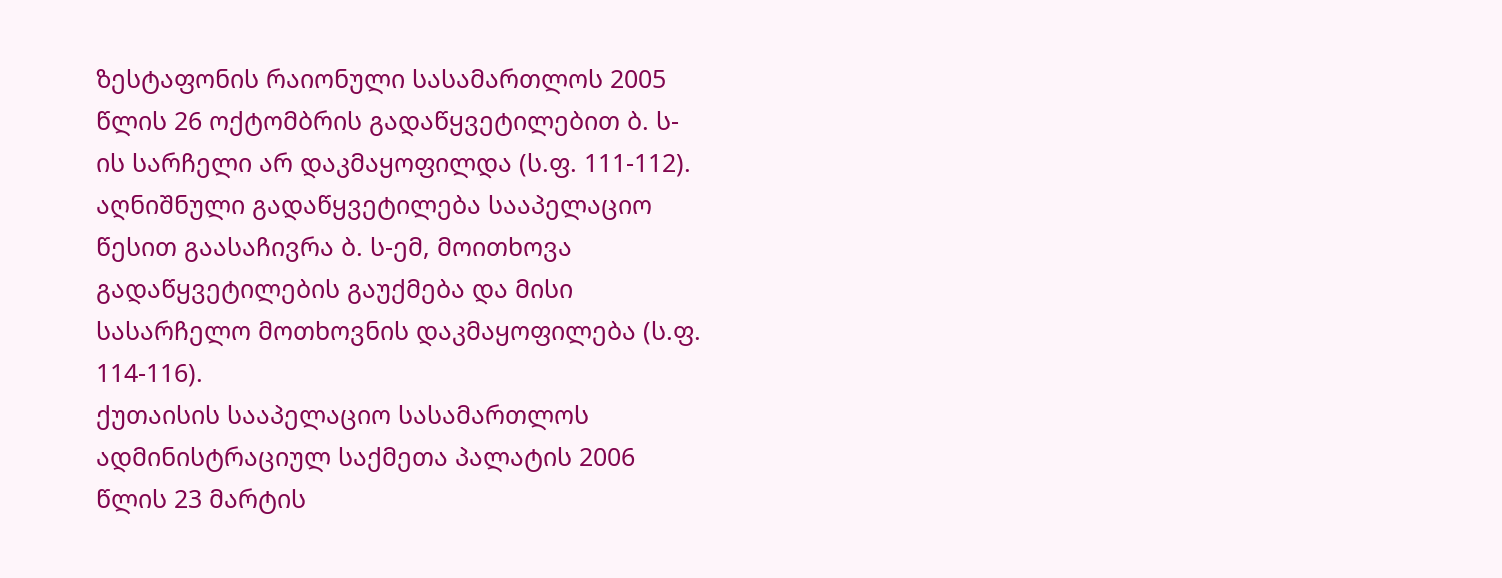ზესტაფონის რაიონული სასამართლოს 2005 წლის 26 ოქტომბრის გადაწყვეტილებით ბ. ს-ის სარჩელი არ დაკმაყოფილდა (ს.ფ. 111-112).
აღნიშნული გადაწყვეტილება სააპელაციო წესით გაასაჩივრა ბ. ს-ემ, მოითხოვა გადაწყვეტილების გაუქმება და მისი სასარჩელო მოთხოვნის დაკმაყოფილება (ს.ფ. 114-116).
ქუთაისის სააპელაციო სასამართლოს ადმინისტრაციულ საქმეთა პალატის 2006 წლის 23 მარტის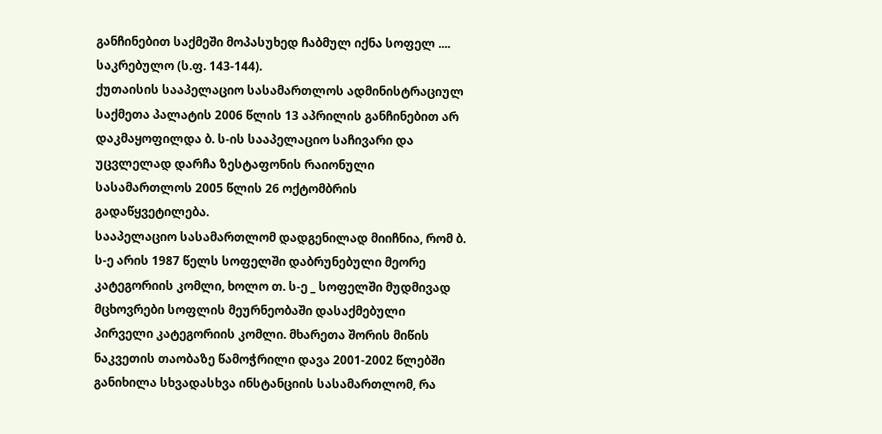განჩინებით საქმეში მოპასუხედ ჩაბმულ იქნა სოფელ .... საკრებულო (ს.ფ. 143-144).
ქუთაისის სააპელაციო სასამართლოს ადმინისტრაციულ საქმეთა პალატის 2006 წლის 13 აპრილის განჩინებით არ დაკმაყოფილდა ბ. ს-ის სააპელაციო საჩივარი და უცვლელად დარჩა ზესტაფონის რაიონული სასამართლოს 2005 წლის 26 ოქტომბრის გადაწყვეტილება.
სააპელაციო სასამართლომ დადგენილად მიიჩნია, რომ ბ. ს-ე არის 1987 წელს სოფელში დაბრუნებული მეორე კატეგორიის კომლი, ხოლო თ. ს-ე _ სოფელში მუდმივად მცხოვრები სოფლის მეურნეობაში დასაქმებული პირველი კატეგორიის კომლი. მხარეთა შორის მიწის ნაკვეთის თაობაზე წამოჭრილი დავა 2001-2002 წლებში განიხილა სხვადასხვა ინსტანციის სასამართლომ, რა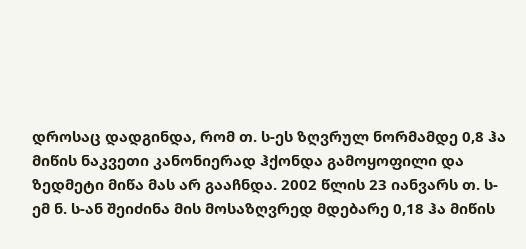დროსაც დადგინდა, რომ თ. ს-ეს ზღვრულ ნორმამდე 0,8 ჰა მიწის ნაკვეთი კანონიერად ჰქონდა გამოყოფილი და ზედმეტი მიწა მას არ გააჩნდა. 2002 წლის 23 იანვარს თ. ს-ემ ნ. ს-ან შეიძინა მის მოსაზღვრედ მდებარე 0,18 ჰა მიწის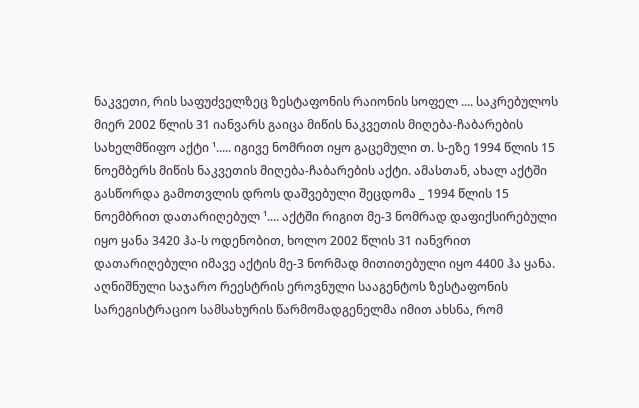ნაკვეთი, რის საფუძველზეც ზესტაფონის რაიონის სოფელ .... საკრებულოს მიერ 2002 წლის 31 იანვარს გაიცა მიწის ნაკვეთის მიღება-ჩაბარების სახელმწიფო აქტი ¹..... იგივე ნომრით იყო გაცემული თ. ს-ეზე 1994 წლის 15 ნოემბერს მიწის ნაკვეთის მიღება-ჩაბარების აქტი. ამასთან, ახალ აქტში გასწორდა გამოთვლის დროს დაშვებული შეცდომა _ 1994 წლის 15 ნოემბრით დათარიღებულ ¹.... აქტში რიგით მე-3 ნომრად დაფიქსირებული იყო ყანა 3420 ჰა-ს ოდენობით, ხოლო 2002 წლის 31 იანვრით დათარიღებული იმავე აქტის მე-3 ნორმად მითითებული იყო 4400 ჰა ყანა. აღნიშნული საჯარო რეესტრის ეროვნული სააგენტოს ზესტაფონის სარეგისტრაციო სამსახურის წარმომადგენელმა იმით ახსნა, რომ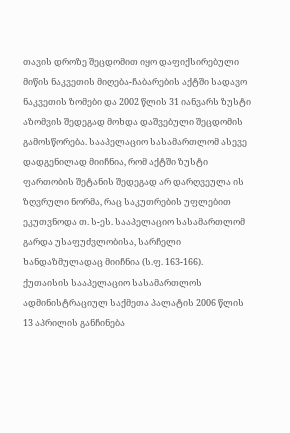თავის დროზე შეცდომით იყო დაფიქსირებული მიწის ნაკვეთის მიღება-ჩაბარების აქტში სადავო ნაკვეთის ზომები და 2002 წლის 31 იანვარს ზუსტი აზომვის შედეგად მოხდა დაშვებული შეცდომის გამოსწორება. სააპელაციო სასამართლომ ასევე დადგენილად მიიჩნია, რომ აქტში ზუსტი ფართობის შეტანის შედეგად არ დარღვეულა ის ზღვრული ნორმა, რაც საკუთრების უფლებით ეკუთვნოდა თ. ს-ეს. სააპელაციო სასამართლომ გარდა უსაფუძვლობისა, სარჩელი ხანდაზმულადაც მიიჩნია (ს.ფ. 163-166).
ქუთაისის სააპელაციო სასამართლოს ადმინისტრაციულ საქმეთა პალატის 2006 წლის 13 აპრილის განჩინება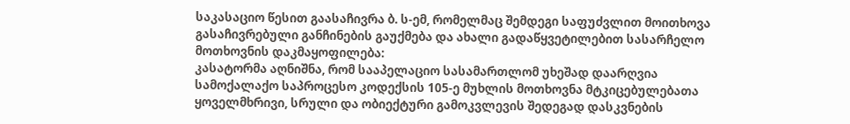საკასაციო წესით გაასაჩივრა ბ. ს-ემ, რომელმაც შემდეგი საფუძვლით მოითხოვა გასაჩივრებული განჩინების გაუქმება და ახალი გადაწყვეტილებით სასარჩელო მოთხოვნის დაკმაყოფილება:
კასატორმა აღნიშნა, რომ სააპელაციო სასამართლომ უხეშად დაარღვია სამოქალაქო საპროცესო კოდექსის 105-ე მუხლის მოთხოვნა მტკიცებულებათა ყოველმხრივი, სრული და ობიექტური გამოკვლევის შედეგად დასკვნების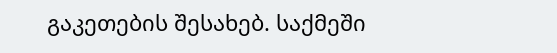გაკეთების შესახებ. საქმეში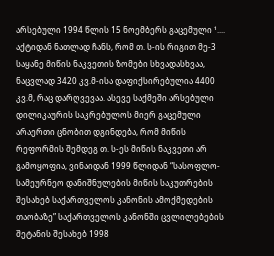არსებული 1994 წლის 15 ნოემბერს გაცემული ¹.... აქტიდან ნათლად ჩანს, რომ თ. ს-ის რიგით მე-3 საყანე მიწის ნაკვეთის ზომები სხვადასხვაა, ნაცვლად 3420 კვ.მ-ისა დაფიქსირებულია 4400 კვ.მ, რაც დარღვევაა. ასევე საქმეში არსებული დილიკაურის საკრებულოს მიერ გაცემული არაერთი ცნობით დგინდება, რომ მიწის რეფორმის შემდეგ თ. ს-ეს მიწის ნაკვეთი არ გამოყოფია, ვინაიდან 1999 წლიდან “სასოფლო-სამეურნეო დანიშნულების მიწის საკუთრების შესახებ საქართველოს კანონის ამოქმედების თაობაზე” საქართველოს კანონში ცვლილებების შეტანის შესახებ 1998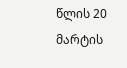წლის 20 მარტის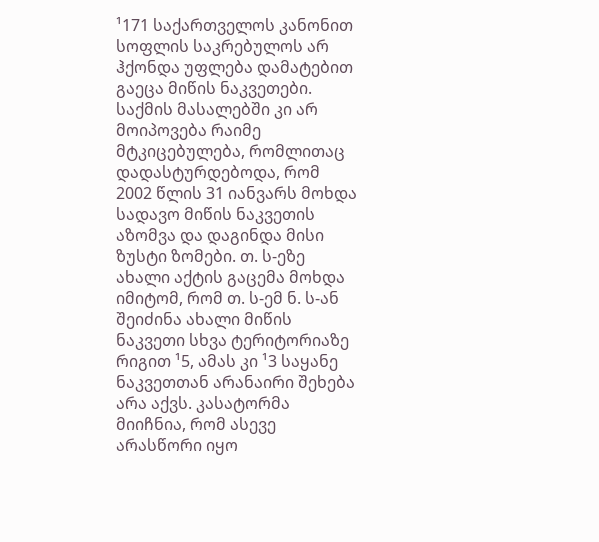¹171 საქართველოს კანონით სოფლის საკრებულოს არ ჰქონდა უფლება დამატებით გაეცა მიწის ნაკვეთები. საქმის მასალებში კი არ მოიპოვება რაიმე მტკიცებულება, რომლითაც დადასტურდებოდა, რომ 2002 წლის 31 იანვარს მოხდა სადავო მიწის ნაკვეთის აზომვა და დაგინდა მისი ზუსტი ზომები. თ. ს-ეზე ახალი აქტის გაცემა მოხდა იმიტომ, რომ თ. ს-ემ ნ. ს-ან შეიძინა ახალი მიწის ნაკვეთი სხვა ტერიტორიაზე რიგით ¹5, ამას კი ¹3 საყანე ნაკვეთთან არანაირი შეხება არა აქვს. კასატორმა მიიჩნია, რომ ასევე არასწორი იყო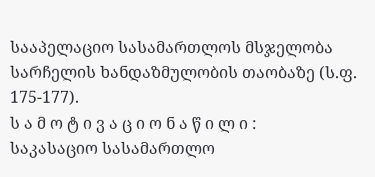სააპელაციო სასამართლოს მსჯელობა სარჩელის ხანდაზმულობის თაობაზე (ს.ფ. 175-177).
ს ა მ ო ტ ი ვ ა ც ი ო ნ ა წ ი ლ ი :
საკასაციო სასამართლო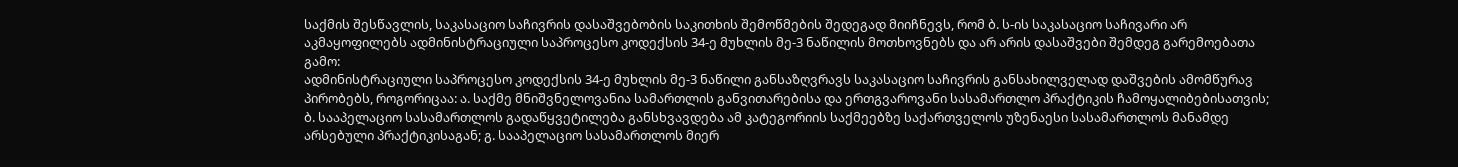საქმის შესწავლის, საკასაციო საჩივრის დასაშვებობის საკითხის შემოწმების შედეგად მიიჩნევს, რომ ბ. ს-ის საკასაციო საჩივარი არ აკმაყოფილებს ადმინისტრაციული საპროცესო კოდექსის 34-ე მუხლის მე-3 ნაწილის მოთხოვნებს და არ არის დასაშვები შემდეგ გარემოებათა გამო:
ადმინისტრაციული საპროცესო კოდექსის 34-ე მუხლის მე-3 ნაწილი განსაზღვრავს საკასაციო საჩივრის განსახილველად დაშვების ამომწურავ პირობებს, როგორიცაა: ა. საქმე მნიშვნელოვანია სამართლის განვითარებისა და ერთგვაროვანი სასამართლო პრაქტიკის ჩამოყალიბებისათვის; ბ. სააპელაციო სასამართლოს გადაწყვეტილება განსხვავდება ამ კატეგორიის საქმეებზე საქართველოს უზენაესი სასამართლოს მანამდე არსებული პრაქტიკისაგან; გ. სააპელაციო სასამართლოს მიერ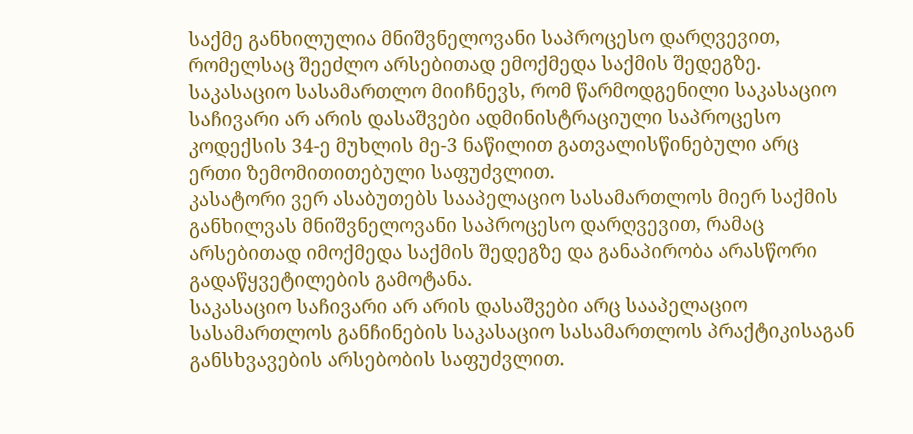საქმე განხილულია მნიშვნელოვანი საპროცესო დარღვევით, რომელსაც შეეძლო არსებითად ემოქმედა საქმის შედეგზე.
საკასაციო სასამართლო მიიჩნევს, რომ წარმოდგენილი საკასაციო საჩივარი არ არის დასაშვები ადმინისტრაციული საპროცესო კოდექსის 34-ე მუხლის მე-3 ნაწილით გათვალისწინებული არც ერთი ზემომითითებული საფუძვლით.
კასატორი ვერ ასაბუთებს სააპელაციო სასამართლოს მიერ საქმის განხილვას მნიშვნელოვანი საპროცესო დარღვევით, რამაც არსებითად იმოქმედა საქმის შედეგზე და განაპირობა არასწორი გადაწყვეტილების გამოტანა.
საკასაციო საჩივარი არ არის დასაშვები არც სააპელაციო სასამართლოს განჩინების საკასაციო სასამართლოს პრაქტიკისაგან განსხვავების არსებობის საფუძვლით.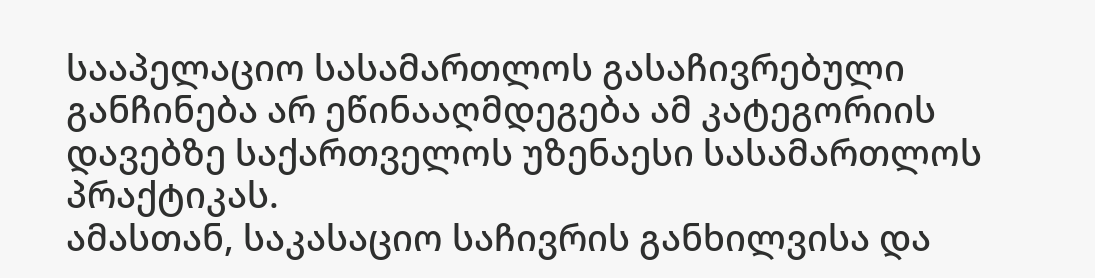სააპელაციო სასამართლოს გასაჩივრებული განჩინება არ ეწინააღმდეგება ამ კატეგორიის დავებზე საქართველოს უზენაესი სასამართლოს პრაქტიკას.
ამასთან, საკასაციო საჩივრის განხილვისა და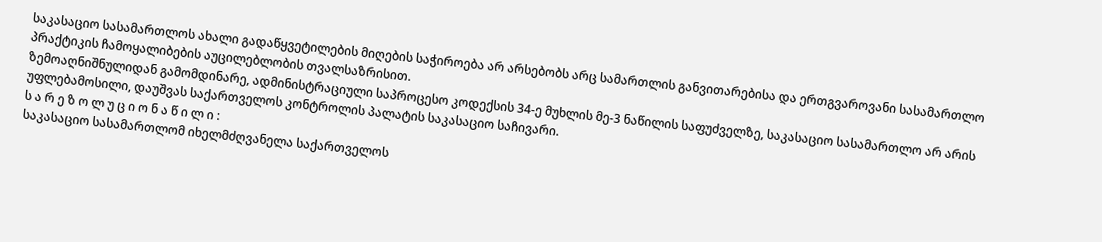საკასაციო სასამართლოს ახალი გადაწყვეტილების მიღების საჭიროება არ არსებობს არც სამართლის განვითარებისა და ერთგვაროვანი სასამართლო პრაქტიკის ჩამოყალიბების აუცილებლობის თვალსაზრისით.
ზემოაღნიშნულიდან გამომდინარე, ადმინისტრაციული საპროცესო კოდექსის 34-ე მუხლის მე-3 ნაწილის საფუძველზე, საკასაციო სასამართლო არ არის უფლებამოსილი, დაუშვას საქართველოს კონტროლის პალატის საკასაციო საჩივარი.
ს ა რ ე ზ ო ლ უ ც ი ო ნ ა წ ი ლ ი :
საკასაციო სასამართლომ იხელმძღვანელა საქართველოს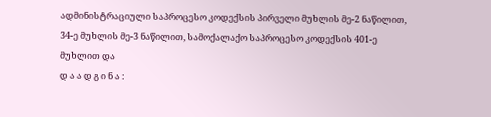ადმინისტრაციული საპროცესო კოდექსის პირველი მუხლის მე-2 ნაწილით, 34-ე მუხლის მე-3 ნაწილით, სამოქალაქო საპროცესო კოდექსის 401-ე მუხლით და
დ ა ა დ გ ი ნ ა :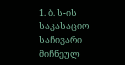1. ბ. ს-ის საკასაციო საჩივარი მიჩნეულ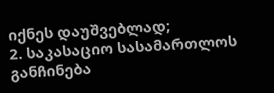იქნეს დაუშვებლად;
2. საკასაციო სასამართლოს განჩინება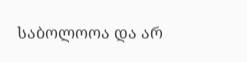საბოლოოა და არ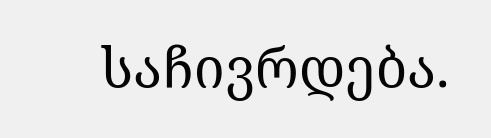საჩივრდება.